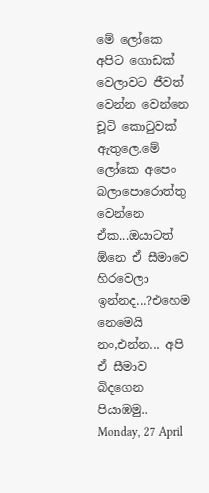මේ ලෝකෙ අපිට ගොඩක් වෙලාවට ජීවත් වෙන්න වෙන්නෙ චූටි කොටුවක් ඇතුලෙ.මේ ලෝකෙ අපෙං බලාපොරොත්තු වෙන්නෙ ඒක...ඔයාටත් ඕනෙ ඒ සීමාවෙ හිරවෙලා ඉන්නද...?එහෙම නෙමෙයි නං,එන්න... අපි ඒ සීමාව බිදගෙන පියාඹමු..
Monday, 27 April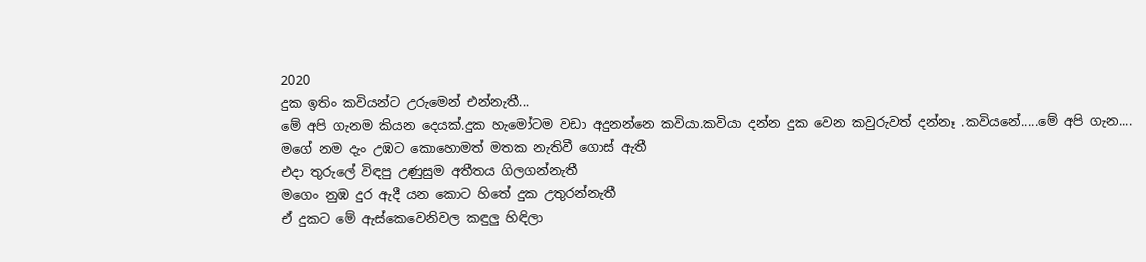2020
දුක ඉතිං කවියන්ට උරුමෙන් එන්නැතී...
මේ අපි ගැනම කියන දෙයක්.දුක හැමෝටම වඩා අදුනන්නෙ කවියා.කවියා දන්න දුක වෙන කවුරුවත් දන්නෑ .කවියනේ.....මේ අපි ගැන....
මගේ නම දැං උඹට කොහොමත් මතක නැතිවී ගොස් ඇතී
එදා තුරුලේ විඳපු උණුසුම අතීතය ගිලගන්නැතී
මගෙං නුඹ දුර ඇදී යන කොට හිතේ දුක උතුරන්නැතී
ඒ දුකට මේ ඇස්කෙවෙනිවල කඳුලු හිඳිලා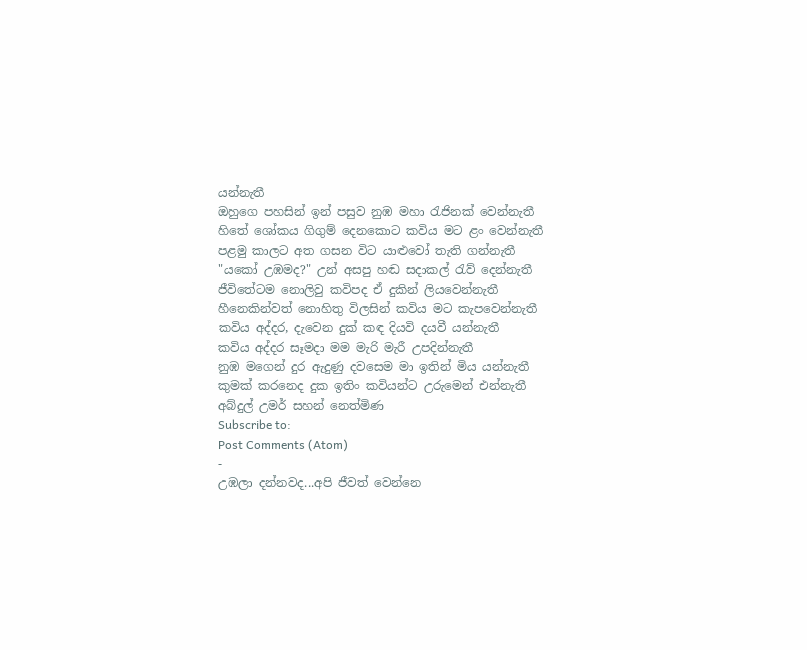යන්නැතී
ඔහුගෙ පහසින් ඉන් පසුව නුඹ මහා රැජිනක් වෙන්නැතී
හිතේ ශෝකය ගිගුම් දෙනකොට කවිය මට ළං වෙන්නැතී
පළමු කාලට අත ගසන විට යාළුවෝ තැති ගන්නැතී
"යකෝ උඹමද?" උන් අසපු හඬ සදාකල් රැව් දෙන්නැතී
ජීවිතේටම නොලිවු කවිපද ඒ දුකින් ලියවෙන්නැතී
හීනෙකින්වත් නොහිතු විලසින් කවිය මට කැපවෙන්නැතී
කවිය අද්දර, දැවෙන දුක් කඳ දියවි දයවී යන්නැතී
කවිය අද්දර සෑමදා මම මැරි මැරී උපදින්නැතී
නුඹ මගෙන් දුර ඇදුණු දවසෙම මා ඉතින් මිය යන්නැතී
කුමක් කරනෙද දුක ඉතිං කවියන්ට උරුමෙන් එන්නැතී
අබ්දුල් උමර් සහන් නෙත්මිණ
Subscribe to:
Post Comments (Atom)
-
උඹලා දන්නවද...අපි ජීවත් වෙන්නෙ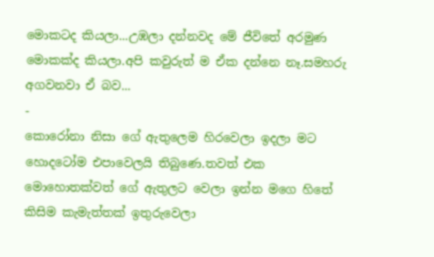මොකටද කියලා...උඹලා දන්නවද මේ ජීවිතේ අරමුණ මොකක්ද කියලා.අපි කවුරුත් ම ඒක දන්නෙ නෑ.සමහරු අගවනවා ඒ බව...
-
කොරෝනා නිසා ගේ ඇතුලෙම හිරවෙලා ඉදලා මට හොදටෝම එපාවෙලයි තිබුණෙ.තවත් එක මොහොතක්වත් ගේ ඇතුලට වෙලා ඉන්න මගෙ හිතේ කිසිම කැමැත්තක් ඉතුරුවෙලා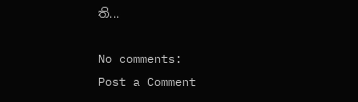ති...

No comments:
Post a Comment